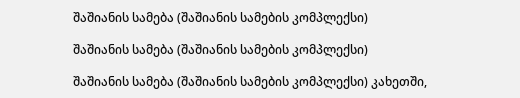შაშიანის სამება (შაშიანის სამების კომპლექსი)

შაშიანის სამება (შაშიანის სამების კომპლექსი)

შაშიანის სამება (შაშიანის სამების კომპლექსი) კახეთში,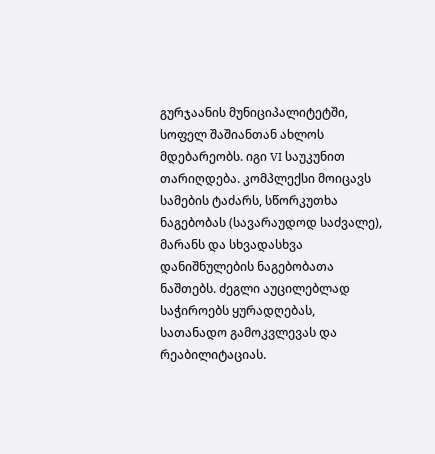გურჯაანის მუნიციპალიტეტში, სოფელ შაშიანთან ახლოს მდებარეობს. იგი VI საუკუნით თარიღდება. კომპლექსი მოიცავს სამების ტაძარს, სწორკუთხა ნაგებობას (სავარაუდოდ საძვალე), მარანს და სხვადასხვა დანიშნულების ნაგებობათა ნაშთებს. ძეგლი აუცილებლად საჭიროებს ყურადღებას, სათანადო გამოკვლევას და რეაბილიტაციას.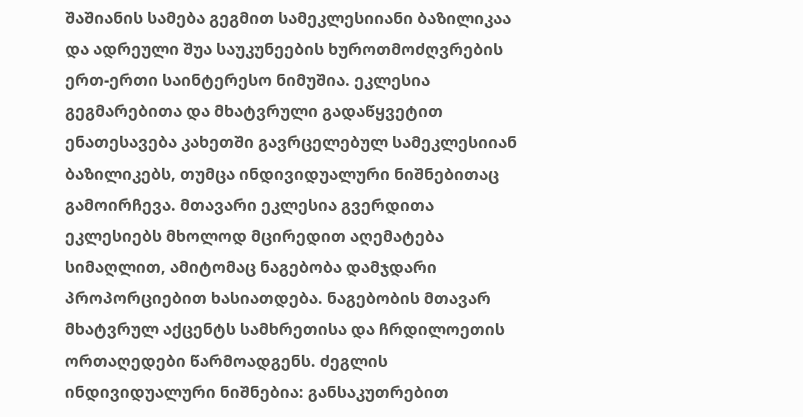შაშიანის სამება გეგმით სამეკლესიიანი ბაზილიკაა და ადრეული შუა საუკუნეების ხუროთმოძღვრების ერთ-ერთი საინტერესო ნიმუშია. ეკლესია გეგმარებითა და მხატვრული გადაწყვეტით ენათესავება კახეთში გავრცელებულ სამეკლესიიან ბაზილიკებს, თუმცა ინდივიდუალური ნიშნებითაც გამოირჩევა. მთავარი ეკლესია გვერდითა ეკლესიებს მხოლოდ მცირედით აღემატება სიმაღლით, ამიტომაც ნაგებობა დამჯდარი პროპორციებით ხასიათდება. ნაგებობის მთავარ მხატვრულ აქცენტს სამხრეთისა და ჩრდილოეთის ორთაღედები წარმოადგენს. ძეგლის ინდივიდუალური ნიშნებია: განსაკუთრებით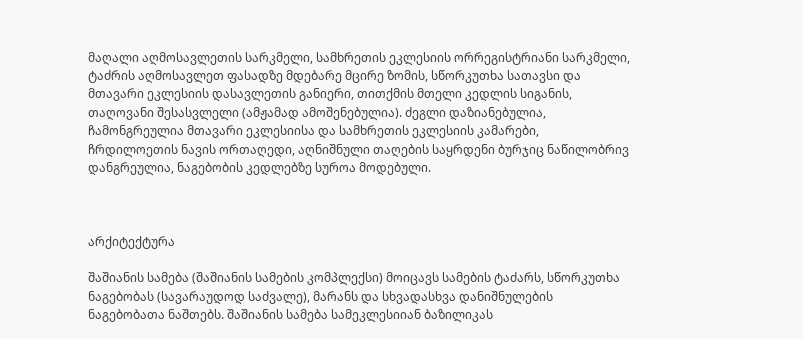მაღალი აღმოსავლეთის სარკმელი, სამხრეთის ეკლესიის ორრეგისტრიანი სარკმელი, ტაძრის აღმოსავლეთ ფასადზე მდებარე მცირე ზომის, სწორკუთხა სათავსი და მთავარი ეკლესიის დასავლეთის განიერი, თითქმის მთელი კედლის სიგანის, თაღოვანი შესასვლელი (ამჟამად ამოშენებულია). ძეგლი დაზიანებულია, ჩამონგრეულია მთავარი ეკლესიისა და სამხრეთის ეკლესიის კამარები, ჩრდილოეთის ნავის ორთაღედი, აღნიშნული თაღების საყრდენი ბურჯიც ნაწილობრივ დანგრეულია, ნაგებობის კედლებზე სუროა მოდებული.



არქიტექტურა

შაშიანის სამება (შაშიანის სამების კომპლექსი) მოიცავს სამების ტაძარს, სწორკუთხა ნაგებობას (სავარაუდოდ საძვალე), მარანს და სხვადასხვა დანიშნულების ნაგებობათა ნაშთებს. შაშიანის სამება სამეკლესიიან ბაზილიკას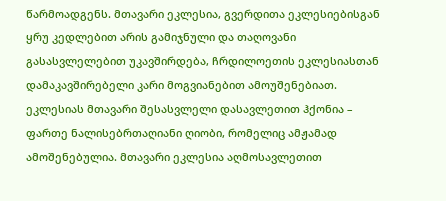წარმოადგენს. მთავარი ეკლესია, გვერდითა ეკლესიებისგან ყრუ კედლებით არის გამიჯნული და თაღოვანი გასასვლელებით უკავშირდება, ჩრდილოეთის ეკლესიასთან დამაკავშირებელი კარი მოგვიანებით ამოუშენებიათ. ეკლესიას მთავარი შესასვლელი დასავლეთით ჰქონია – ფართე ნალისებრთაღიანი ღიობი, რომელიც ამჟამად ამოშენებულია. მთავარი ეკლესია აღმოსავლეთით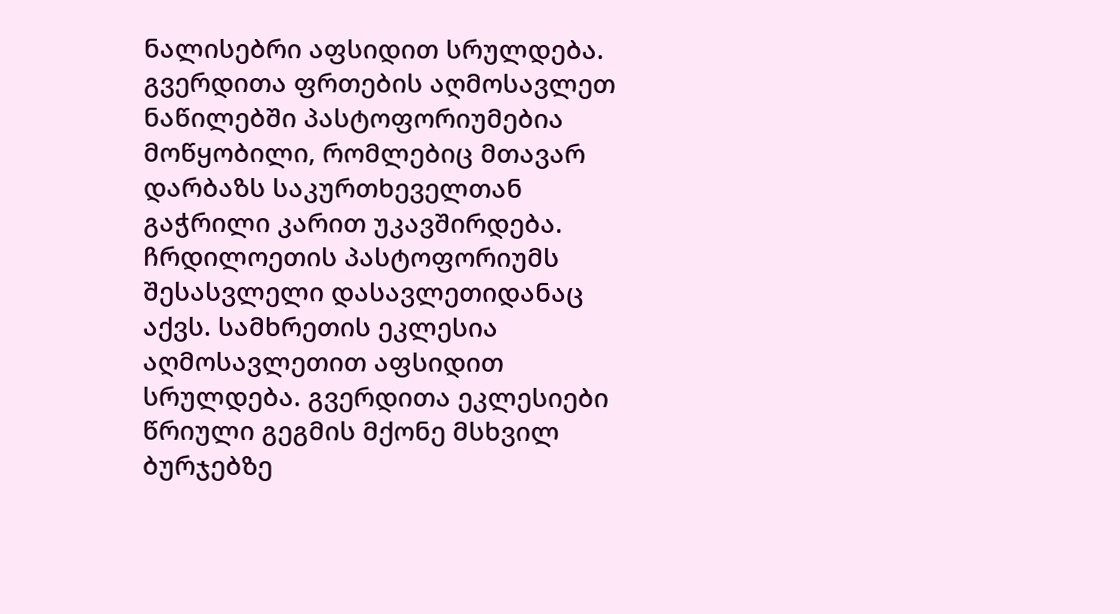ნალისებრი აფსიდით სრულდება. გვერდითა ფრთების აღმოსავლეთ ნაწილებში პასტოფორიუმებია მოწყობილი, რომლებიც მთავარ დარბაზს საკურთხეველთან გაჭრილი კარით უკავშირდება. ჩრდილოეთის პასტოფორიუმს შესასვლელი დასავლეთიდანაც აქვს. სამხრეთის ეკლესია აღმოსავლეთით აფსიდით სრულდება. გვერდითა ეკლესიები წრიული გეგმის მქონე მსხვილ ბურჯებზე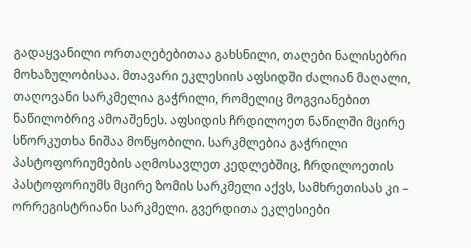გადაყვანილი ორთაღებებითაა გახსნილი, თაღები ნალისებრი მოხაზულობისაა. მთავარი ეკლესიის აფსიდში ძალიან მაღალი, თაღოვანი სარკმელია გაჭრილი, რომელიც მოგვიანებით ნაწილობრივ ამოაშენეს. აფსიდის ჩრდილოეთ ნაწილში მცირე სწორკუთხა ნიშაა მოწყობილი. სარკმლებია გაჭრილი პასტოფორიუმების აღმოსავლეთ კედლებშიც, ჩრდილოეთის პასტოფორიუმს მცირე ზომის სარკმელი აქვს, სამხრეთისას კი – ორრეგისტრიანი სარკმელი. გვერდითა ეკლესიები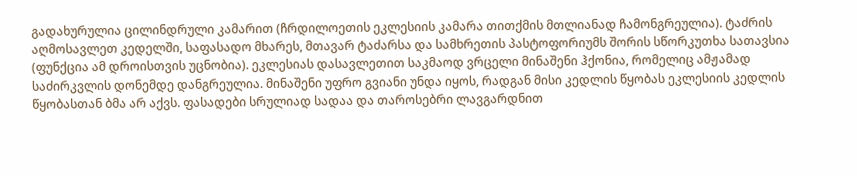გადახურულია ცილინდრული კამარით (ჩრდილოეთის ეკლესიის კამარა თითქმის მთლიანად ჩამონგრეულია). ტაძრის აღმოსავლეთ კედელში, საფასადო მხარეს, მთავარ ტაძარსა და სამხრეთის პასტოფორიუმს შორის სწორკუთხა სათავსია (ფუნქცია ამ დროისთვის უცნობია). ეკლესიას დასავლეთით საკმაოდ ვრცელი მინაშენი ჰქონია, რომელიც ამჟამად საძირკვლის დონემდე დანგრეულია. მინაშენი უფრო გვიანი უნდა იყოს, რადგან მისი კედლის წყობას ეკლესიის კედლის წყობასთან ბმა არ აქვს. ფასადები სრულიად სადაა და თაროსებრი ლავგარდნით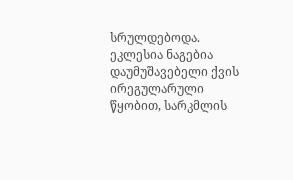სრულდებოდა. ეკლესია ნაგებია დაუმუშავებელი ქვის ირეგულარული წყობით, სარკმლის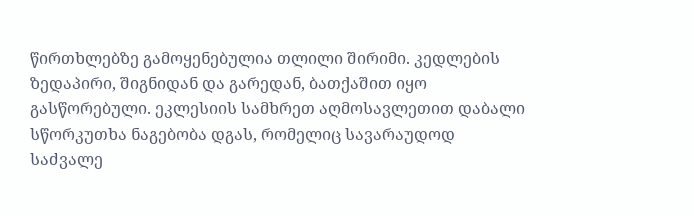წირთხლებზე გამოყენებულია თლილი შირიმი. კედლების ზედაპირი, შიგნიდან და გარედან, ბათქაშით იყო გასწორებული. ეკლესიის სამხრეთ აღმოსავლეთით დაბალი სწორკუთხა ნაგებობა დგას, რომელიც სავარაუდოდ საძვალე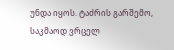უნდა იყოს. ტაძრის გარშემო, საკმაოდ ვრცელ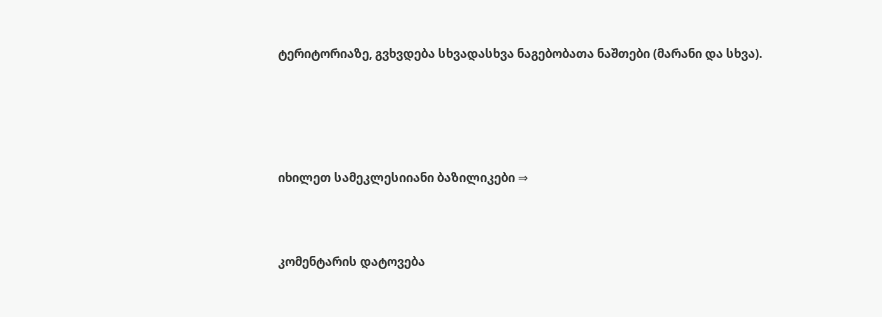ტერიტორიაზე, გვხვდება სხვადასხვა ნაგებობათა ნაშთები (მარანი და სხვა).





იხილეთ სამეკლესიიანი ბაზილიკები ⇒



კომენტარის დატოვება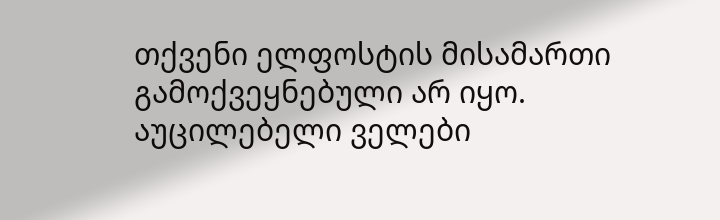თქვენი ელფოსტის მისამართი გამოქვეყნებული არ იყო. აუცილებელი ველები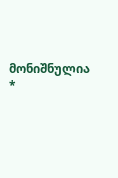მონიშნულია *